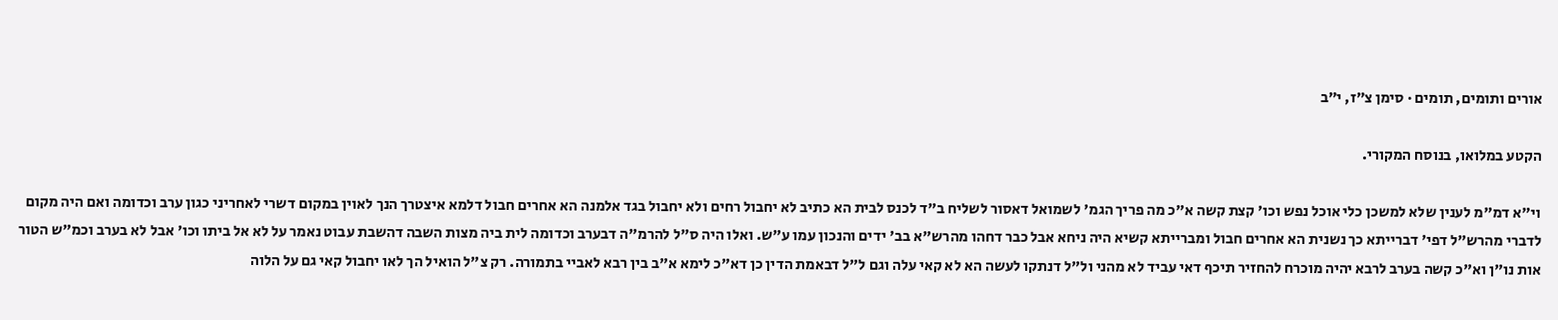אורים ותומים, תומים · סימן צ״ז, י״ב

הקטע במלואו, בנוסח המקורי.

וי"א דמ"מ לענין שלא למשכן כלי אוכל נפש וכו' קצת קשה א"כ מה פריך הגמ' לשמואל דאסור לשליח ב"ד לכנס לבית הא כתיב לא יחבול רחים ולא יחבול בגד אלמנה הא אחרים חבול דלמא איצטרך הנך לאוין במקום דשרי לאחריני כגון ערב וכדומה ואם היה מקום לדברי מהרש"ל דפי' דברייתא כך נשנית הא אחרים חבול ומברייתא קשיא היה ניחא אבל כבר דחהו מהרש"א בב' ידים והנכון עמו ע"ש. ואלו היה ס"ל להרמ"ה דבערב וכדומה לית ביה מצות השבה דהשבת עבוט נאמר על לא אל ביתו וכו' אבל לא בערב וכמ"ש הטור אות נו"ן וא"כ קשה בערב לרבא יהיה מוכרח להחזיר תיכף דאי עביד לא מהני ול"ל דנתקו לעשה הא לא קאי עלה וגם ל"ל דבאמת הדין כן דא"כ לימא א"ב בין רבא לאביי בתמורה. רק צ"ל הואיל הך לאו יחבול קאי גם על הלוה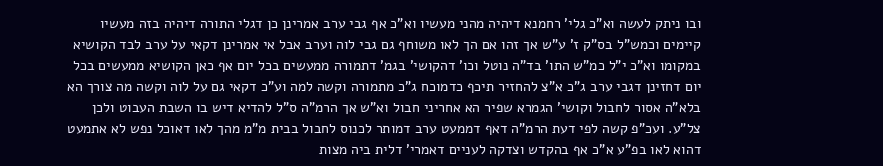ובו ניתק לעשה וא"כ גלי' רחמנא דיהיה מהני מעשיו וא"כ אף גבי ערב אמרינן כן דגלי התורה דיהיה בזה מעשיו קיימים וכמש"ל בס"ק ז' ע"ש אך זהו אם הך לאו משוחף גם גבי לוה וערב אבל אי אמרינן דקאי על ערב לבד הקושיא במקומו וא"כ י"ל כמ"ש התו' בד"ה נוטל וכו' דהקושי' בגמ' דתמורה ממעשים בכל יום אף כאן הקושיא ממעשים בכל יום דחזינן דגבי ערב ג"כ א"צ להחזיר תיכף כדמוכח ג"כ מתמורה וקשה למה וע"כ דקאי גם על לוה וקשה מה צורך הא בלא"ה אסור לחבול וקושי' הגמרא שפיר הא אחריני חבול וא"ש אך הרמ"ה ס"ל להדיא דיש בו השבת העבוט ולכן צל"ע. ועכ"פ קשה לפי דעת הרמ"ה דאף דממעט ערב דמותר לכנוס לחבול בבית מ"מ מהך לאו דאוכל נפש לא אתמעט דהוא לאו בפ"ע א"כ אף בהקדש וצדקה לעניים דאמרי' דלית ביה מצות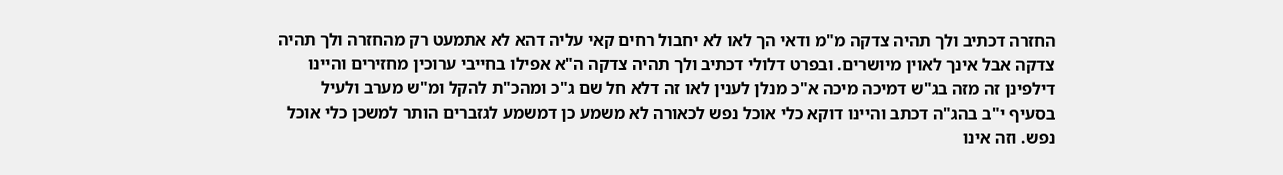החזרה דכתיב ולך תהיה צדקה מ"מ ודאי הך לאו לא יחבול רחים קאי עליה דהא לא אתמעט רק מהחזרה ולך תהיה צדקה אבל אינך לאוין מיושרים. ובפרט דלולי דכתיב ולך תהיה צדקה ה"א אפילו בחייבי ערוכין מחזירים והיינו דילפינן זה מזה בג"ש דמיכה מיכה א"כ מנלן לענין לאו זה דלא חל שם ג"כ ומהכ"ת להקל ומ"ש מערב ולעיל בסעיף י"ב בהג"ה דכתב והיינו דוקא כלי אוכל נפש לכאורה לא משמע כן דמשמע לגזברים הותר למשכן כלי אוכל נפש. וזה אינו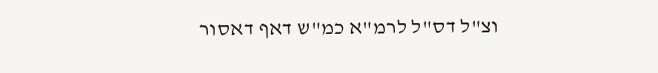וצ"ל דס"ל לרמ"א כמ"ש דאף דאסור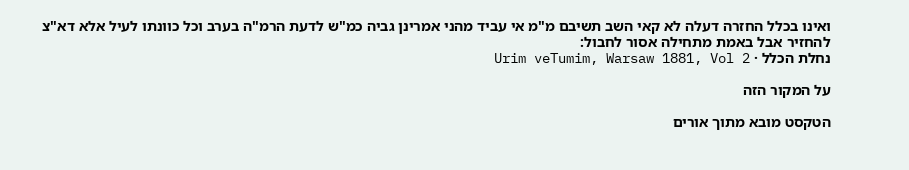ואינו בכלל החזרה דעלה לא קאי השב תשיבם מ"מ אי עביד מהני אמרינן גביה כמ"ש לדעת הרמ"ה בערב וכל כוונתו לעיל אלא דא"צ להחזיר אבל באמת מתחילה אסור לחבול:
נחלת הכלל · Urim veTumim, Warsaw 1881, Vol 2

על המקור הזה

הטקסט מובא מתוך אורים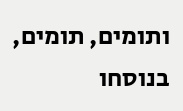ותומים, תומים, בנוסחו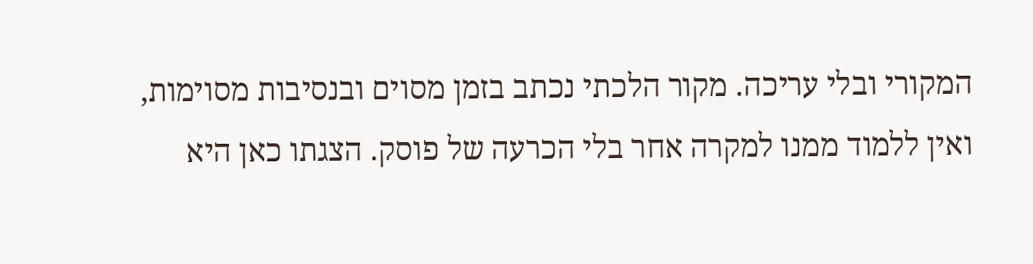המקורי ובלי עריכה. מקור הלכתי נכתב בזמן מסוים ובנסיבות מסוימות, ואין ללמוד ממנו למקרה אחר בלי הכרעה של פוסק. הצגתו כאן היא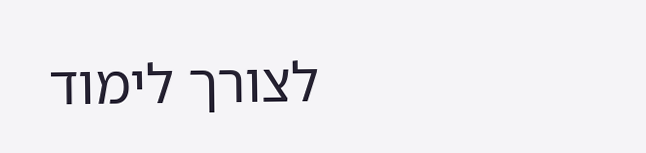לצורך לימוד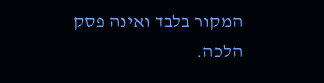המקור בלבד ואינה פסק הלכה.